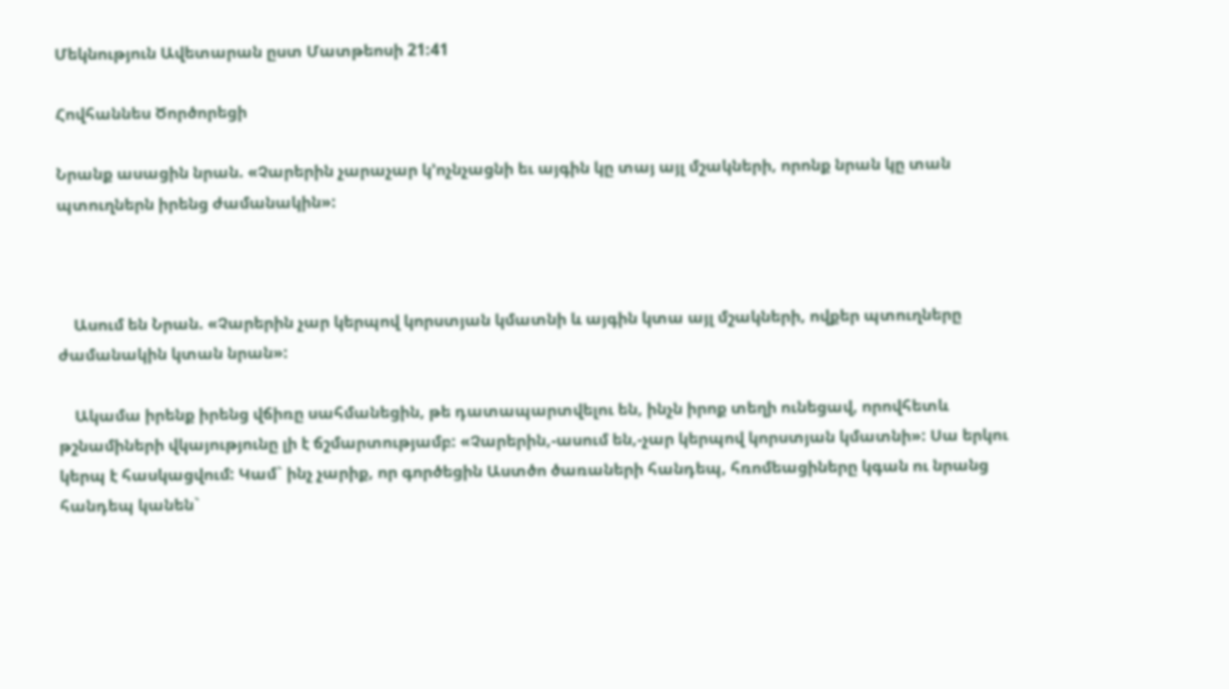Մեկնություն Ավետարան ըստ Մատթեոսի 21:41

Հովհաննես Ծործորեցի

Նրանք ասացին նրան. «Չարերին չարաչար կ՚ոչնչացնի եւ այգին կը տայ այլ մշակների, որոնք նրան կը տան պտուղներն իրենց ժամանակին»:



    Ասում են Նրան. «Չարերին չար կերպով կորստյան կմատնի և այգին կտա այլ մշակների, ովքեր պտուղները ժամանակին կտան նրան»:

    Ակամա իրենք իրենց վճիռը սահմանեցին, թե դատապարտվելու են, ինչն իրոք տեղի ունեցավ, որովհետև թշնամիների վկայությունը լի է ճշմարտությամբ: «Չարերին,-ասում են,-չար կերպով կորստյան կմատնի»: Սա երկու կերպ է հասկացվում: Կամ` ինչ չարիք, որ գործեցին Աստծո ծառաների հանդեպ, հռոմեացիները կգան ու նրանց հանդեպ կանեն`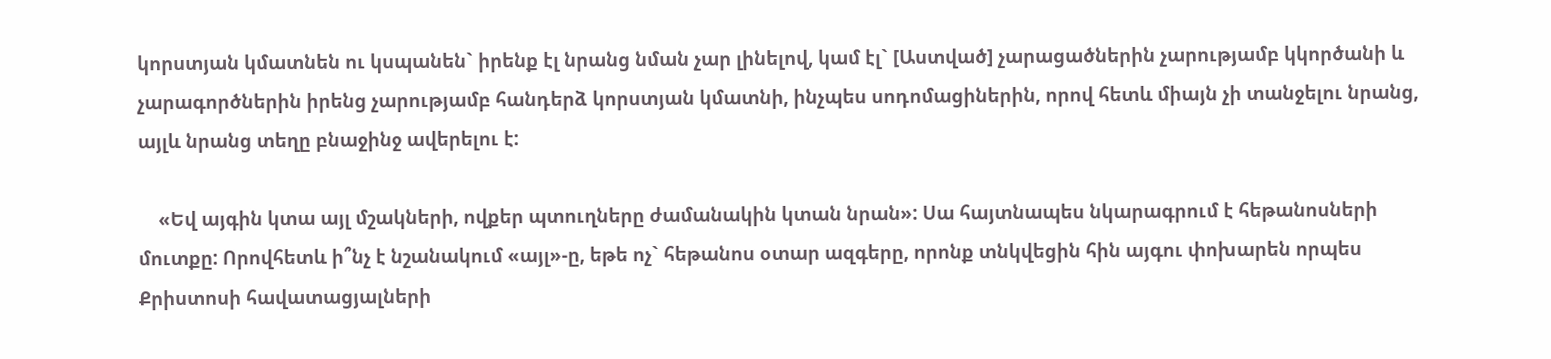կորստյան կմատնեն ու կսպանեն` իրենք էլ նրանց նման չար լինելով, կամ էլ` [Աստված] չարացածներին չարությամբ կկործանի և չարագործներին իրենց չարությամբ հանդերձ կորստյան կմատնի, ինչպես սոդոմացիներին, որով հետև միայն չի տանջելու նրանց, այլև նրանց տեղը բնաջինջ ավերելու է:

    «Եվ այգին կտա այլ մշակների, ովքեր պտուղները ժամանակին կտան նրան»: Սա հայտնապես նկարագրում է հեթանոսների մուտքը: Որովհետև ի՞նչ է նշանակում «այլ»-ը, եթե ոչ` հեթանոս օտար ազգերը, որոնք տնկվեցին հին այգու փոխարեն որպես Քրիստոսի հավատացյալների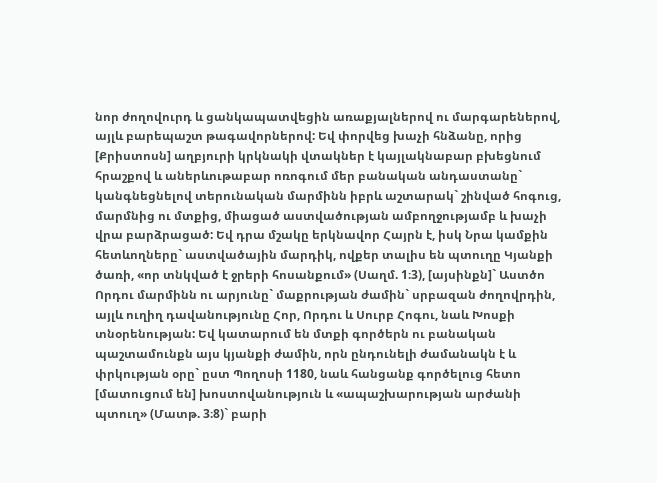նոր ժողովուրդ և ցանկապատվեցին առաքյալներով ու մարգարեներով, այլև բարեպաշտ թագավորներով: Եվ փորվեց խաչի հնձանը, որից [Քրիստոսն] աղբյուրի կրկնակի վտակներ է կայլակնաբար բխեցնում հրաշքով և աներևութաբար ոռոգում մեր բանական անդաստանը` կանգնեցնելով տերունական մարմինն իբրև աշտարակ` շինված հոգուց, մարմնից ու մտքից, միացած աստվածության ամբողջությամբ և խաչի վրա բարձրացած: Եվ դրա մշակը երկնավոր Հայրն է, իսկ Նրա կամքին հետևողները` աստվածային մարդիկ, ովքեր տալիս են պտուղը Կյանքի ծառի, «որ տնկված է ջրերի հոսանքում» (Սաղմ. 1։3), [այսինքն]` Աստծո Որդու մարմինն ու արյունը` մաքրության ժամին` սրբազան ժողովրդին, այլև ուղիղ դավանությունը Հոր, Որդու և Սուրբ Հոգու, նաև Խոսքի տնօրենության: Եվ կատարում են մտքի գործերն ու բանական պաշտամունքն այս կյանքի ժամին, որն ընդունելի ժամանակն է և փրկության օրը` ըստ Պողոսի 1180, նաև հանցանք գործելուց հետո [մատուցում են] խոստովանություն և «ապաշխարության արժանի պտուղ» (Մատթ. 3։8)` բարի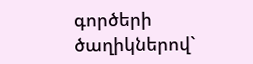գործերի ծաղիկներով`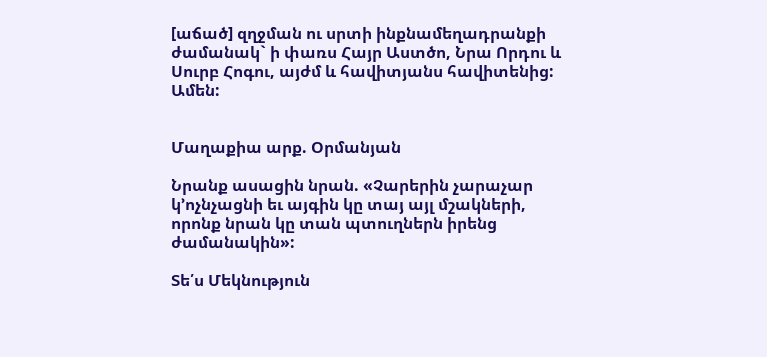[աճած] զղջման ու սրտի ինքնամեղադրանքի ժամանակ` ի փառս Հայր Աստծո, Նրա Որդու և Սուրբ Հոգու, այժմ և հավիտյանս հավիտենից: Ամեն:


Մաղաքիա արք. Օրմանյան

Նրանք ասացին նրան. «Չարերին չարաչար կ՚ոչնչացնի եւ այգին կը տայ այլ մշակների, որոնք նրան կը տան պտուղներն իրենց ժամանակին»:

Տե՛ս Մեկնություն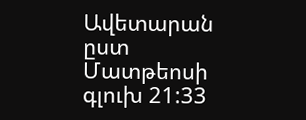Ավետարան ըստ Մատթեոսի  գլուխ 21:33